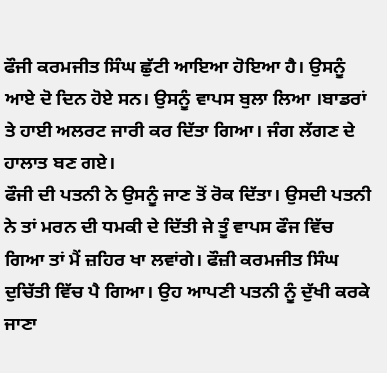ਫੌਜੀ ਕਰਮਜੀਤ ਸਿੰਘ ਛੁੱਟੀ ਆਇਆ ਹੋਇਆ ਹੈ। ਉਸਨੂੰ ਆਏ ਦੋ ਦਿਨ ਹੋਏ ਸਨ। ਉਸਨੂੰ ਵਾਪਸ ਬੁਲਾ ਲਿਆ ।ਬਾਡਰਾਂ ਤੇ ਹਾਈ ਅਲਰਟ ਜਾਰੀ ਕਰ ਦਿੱਤਾ ਗਿਆ। ਜੰਗ ਲੱਗਣ ਦੇ ਹਾਲਾਤ ਬਣ ਗਏ।
ਫੌਜੀ ਦੀ ਪਤਨੀ ਨੇ ਉਸਨੂੰ ਜਾਣ ਤੋਂ ਰੋਕ ਦਿੱਤਾ। ਉਸਦੀ ਪਤਨੀ ਨੇ ਤਾਂ ਮਰਨ ਦੀ ਧਮਕੀ ਦੇ ਦਿੱਤੀ ਜੇ ਤੂੰ ਵਾਪਸ ਫੌਜ ਵਿੱਚ ਗਿਆ ਤਾਂ ਮੈਂ ਜ਼ਹਿਰ ਖਾ ਲਵਾਂਗੇ। ਫੌਜ਼ੀ ਕਰਮਜੀਤ ਸਿੰਘ ਦੁਚਿੱਤੀ ਵਿੱਚ ਪੈ ਗਿਆ। ਉਹ ਆਪਣੀ ਪਤਨੀ ਨੂੰ ਦੁੱਖੀ ਕਰਕੇ ਜਾਣਾ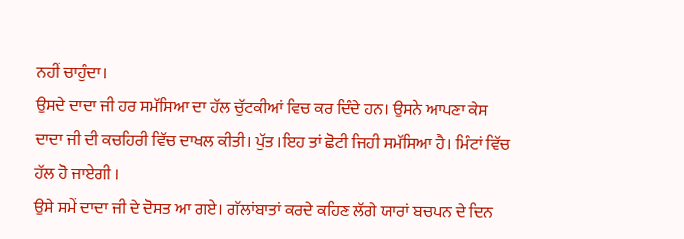ਨਹੀਂ ਚਾਹੁੰਦਾ।
ਉਸਦੇ ਦਾਦਾ ਜੀ ਹਰ ਸਮੱਸਿਆ ਦਾ ਹੱਲ ਚੁੱਟਕੀਆਂ ਵਿਚ ਕਰ ਦਿੰਦੇ ਹਨ। ਉਸਨੇ ਆਪਣਾ ਕੇਸ ਦਾਦਾ ਜੀ ਦੀ ਕਚਹਿਰੀ ਵਿੱਚ ਦਾਖਲ ਕੀਤੀ। ਪੁੱਤ ।ਇਹ ਤਾਂ ਛੋਟੀ ਜਿਹੀ ਸਮੱਸਿਆ ਹੈ। ਮਿੰਟਾਂ ਵਿੱਚ ਹੱਲ ਹੋ ਜਾਏਗੀ ।
ਉਸੇ ਸਮੇਂ ਦਾਦਾ ਜੀ ਦੇ ਦੋਸਤ ਆ ਗਏ। ਗੱਲਾਂਬਾਤਾਂ ਕਰਦੇ ਕਹਿਣ ਲੱਗੇ ਯਾਰਾਂ ਬਚਪਨ ਦੇ ਦਿਨ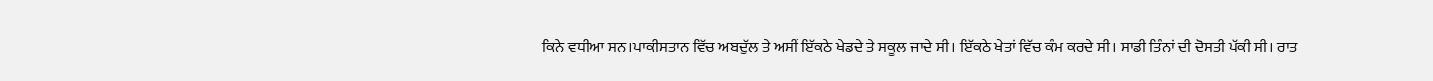ਕਿਨੇ ਵਧੀਆ ਸਨ।ਪਾਕੀਸਤਾਨ ਵਿੱਚ ਅਬਦੁੱਲ ਤੇ ਅਸੀਂ ਇੱਕਠੇ ਖੇਡਦੇ ਤੇ ਸਕੂਲ ਜਾਦੇ ਸੀ। ਇੱਕਠੇ ਖੇਤਾਂ ਵਿੱਚ ਕੰਮ ਕਰਦੇ ਸੀ। ਸਾਡੀ ਤਿੰਨਾਂ ਦੀ ਦੋਸਤੀ ਪੱਕੀ ਸੀ। ਰਾਤ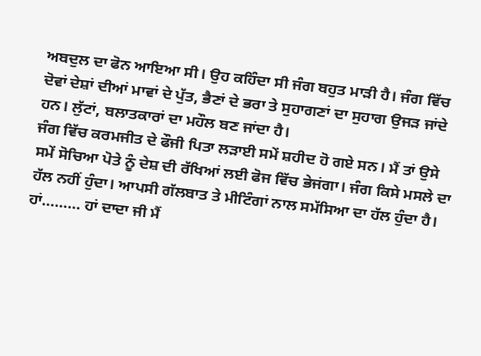ਅਬਦੁਲ ਦਾ ਫੋਨ ਆਇਆ ਸੀ। ਉਹ ਕਹਿੰਦਾ ਸੀ ਜੰਗ ਬਹੁਤ ਮਾੜੀ ਹੈ। ਜੰਗ ਵਿੱਚ ਦੋਵਾਂ ਦੇਸ਼ਾਂ ਦੀਆਂ ਮਾਵਾਂ ਦੇ ਪੁੱਤ, ਭੈਣਾਂ ਦੇ ਭਰਾ ਤੇ ਸੁਹਾਗਣਾਂ ਦਾ ਸੁਹਾਗ ਉਜੜ ਜਾਂਦੇ ਹਨ। ਲੁੱਟਾਂ, ਬਲਾਤਕਾਰਾਂ ਦਾ ਮਹੌਲ ਬਣ ਜਾਂਦਾ ਹੈ।
ਜੰਗ ਵਿੱਚ ਕਰਮਜੀਤ ਦੇ ਫੌਜੀ ਪਿਤਾ ਲੜਾਈ ਸਮੇਂ ਸ਼ਹੀਦ ਹੋ ਗਏ ਸਨ। ਮੈਂ ਤਾਂ ਉਸੇ ਸਮੇਂ ਸੋਚਿਆ ਪੋਤੇ ਨੂੰ ਦੇਸ਼ ਦੀ ਰੱਖਿਆਂ ਲਈ ਫੋਜ ਵਿੱਚ ਭੇਜਂਗਾ। ਜੰਗ ਕਿਸੇ ਮਸਲੇ ਦਾ ਹੱਲ ਨਹੀਂ ਹੁੰਦਾ। ਆਪਸੀ ਗੱਲਬਾਤ ਤੇ ਮੀਟਿੰਗਾਂ ਨਾਲ ਸਮੱਸਿਆ ਦਾ ਹੱਲ ਹੁੰਦਾ ਹੈ।
ਹਾਂ……… ਹਾਂ ਦਾਦਾ ਜੀ ਮੈਂ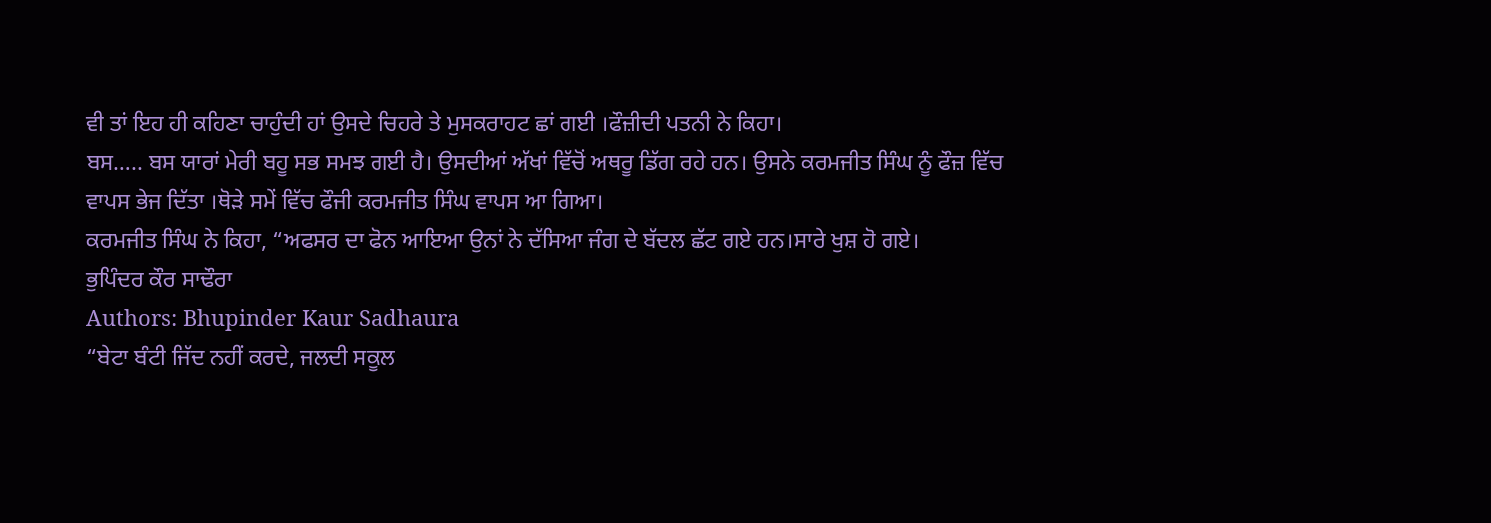ਵੀ ਤਾਂ ਇਹ ਹੀ ਕਹਿਣਾ ਚਾਹੁੰਦੀ ਹਾਂ ਉਸਦੇ ਚਿਹਰੇ ਤੇ ਮੁਸਕਰਾਹਟ ਛਾਂ ਗਈ ।ਫੌਜ਼ੀਦੀ ਪਤਨੀ ਨੇ ਕਿਹਾ।
ਬਸ….. ਬਸ ਯਾਰਾਂ ਮੇਰੀ ਬਹੂ ਸਭ ਸਮਝ ਗਈ ਹੈ। ਉਸਦੀਆਂ ਅੱਖਾਂ ਵਿੱਚੋਂ ਅਥਰੂ ਡਿੱਗ ਰਹੇ ਹਨ। ਉਸਨੇ ਕਰਮਜੀਤ ਸਿੰਘ ਨੂੰ ਫੌਜ਼ ਵਿੱਚ ਵਾਪਸ ਭੇਜ ਦਿੱਤਾ ।ਥੋੜੇ ਸਮੇਂ ਵਿੱਚ ਫੌਜੀ ਕਰਮਜੀਤ ਸਿੰਘ ਵਾਪਸ ਆ ਗਿਆ।
ਕਰਮਜੀਤ ਸਿੰਘ ਨੇ ਕਿਹਾ, “ਅਫਸਰ ਦਾ ਫੋਨ ਆਇਆ ਉਨਾਂ ਨੇ ਦੱਸਿਆ ਜੰਗ ਦੇ ਬੱਦਲ ਛੱਟ ਗਏ ਹਨ।ਸਾਰੇ ਖੁਸ਼ ਹੋ ਗਏ।
ਭੁਪਿੰਦਰ ਕੌਰ ਸਾਢੌਰਾ
Authors: Bhupinder Kaur Sadhaura
“ਬੇਟਾ ਬੰਟੀ ਜਿੱਦ ਨਹੀਂ ਕਰਦੇ, ਜਲਦੀ ਸਕੂਲ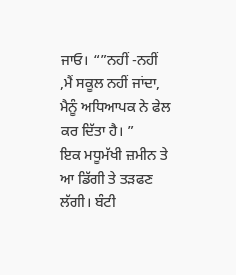ਜਾਓ। “”ਨਹੀਂ -ਨਹੀਂ ,ਮੈਂ ਸਕੂਲ ਨਹੀਂ ਜਾਂਦਾ, ਮੈਨੂੰ ਅਧਿਆਪਕ ਨੇ ਫੇਲ ਕਰ ਦਿੱਤਾ ਹੈ। ”
ਇਕ ਮਧੂਮੱਖੀ ਜ਼ਮੀਨ ਤੇ ਆ ਡਿੱਗੀ ਤੇ ਤੜਫਣ ਲੱਗੀ। ਬੰਟੀ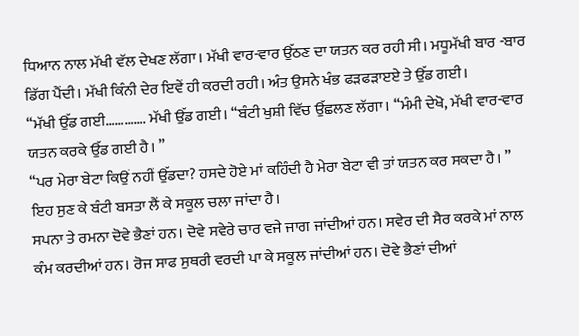ਧਿਆਨ ਨਾਲ ਮੱਖੀ ਵੱਲ ਦੇਖਣ ਲੱਗਾ। ਮੱਖੀ ਵਾਰ-ਵਾਰ ਉੱਠਣ ਦਾ ਯਤਨ ਕਰ ਰਹੀ ਸੀ। ਮਧੂਮੱਖੀ ਬਾਰ -ਬਾਰ ਡਿੱਗ ਪੈਂਦੀ। ਮੱਖੀ ਕਿੰਨੀ ਦੇਰ ਇਵੇਂ ਹੀ ਕਰਦੀ ਰਹੀ। ਅੰਤ ਉਸਨੇ ਖੰਭ ਫੜਫੜਾੲਏ ਤੇ ਉੱਡ ਗਈ।
“ਮੱਖੀ ਉੱਡ ਗਈ…………. ਮੱਖੀ ਉੱਡ ਗਈ। “ਬੰਟੀ ਖੁਸ਼ੀ ਵਿੱਚ ਉੱਛਲਣ ਲੱਗਾ। “ਮੰਮੀ ਦੇਖੋ, ਮੱਖੀ ਵਾਰ-ਵਾਰ ਯਤਨ ਕਰਕੇ ਉੱਡ ਗਈ ਹੈ। ”
“ਪਰ ਮੇਰਾ ਬੇਟਾ ਕਿਉਂ ਨਹੀਂ ਉੱਡਦਾ? ਹਸਦੇ ਹੋਏ ਮਾਂ ਕਹਿੰਦੀ ਹੈ ਮੇਰਾ ਬੇਟਾ ਵੀ ਤਾਂ ਯਤਨ ਕਰ ਸਕਦਾ ਹੈ। ”
ਇਹ ਸੁਣ ਕੇ ਬੰਟੀ ਬਸਤਾ ਲੈਂ ਕੇ ਸਕੂਲ ਚਲਾ ਜਾਂਦਾ ਹੈ।
ਸਪਨਾ ਤੇ ਰਮਨਾ ਦੋਵੇ ਭੈਣਾਂ ਹਨ। ਦੋਵੇ ਸਵੇਰੇ ਚਾਰ ਵਜੇ ਜਾਗ ਜਾਂਦੀਆਂ ਹਨ। ਸਵੇਰ ਦੀ ਸੈਰ ਕਰਕੇ ਮਾਂ ਨਾਲ ਕੰਮ ਕਰਦੀਆਂ ਹਨ। ਰੋਜ ਸਾਫ ਸੁਥਰੀ ਵਰਦੀ ਪਾ ਕੇ ਸਕੂਲ ਜਾਂਦੀਆਂ ਹਨ। ਦੋਵੇ ਭੈਣਾਂ ਦੀਆਂ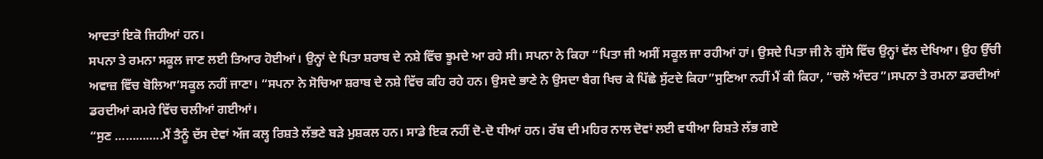ਆਦਤਾਂ ਇਕੋ ਜਿਹੀਆਂ ਹਨ।
ਸਪਨਾ ਤੇ ਰਮਨਾ ਸਕੂਲ ਜਾਣ ਲਈ ਤਿਆਰ ਹੋਈਆਂ। ਉਨ੍ਹਾਂ ਦੇ ਪਿਤਾ ਸ਼ਰਾਬ ਦੇ ਨਸ਼ੇ ਵਿੱਚ ਝੂਮਦੇ ਆ ਰਹੇ ਸੀ। ਸਪਨਾ ਨੇ ਕਿਹਾ “ਪਿਤਾ ਜੀ ਅਸੀਂ ਸਕੂਲ ਜਾ ਰਹੀਆਂ ਹਾਂ। ਉਸਦੇ ਪਿਤਾ ਜੀ ਨੇ ਗੁੱਸੇ ਵਿੱਚ ਉਨ੍ਹਾਂ ਵੱਲ ਦੇਖਿਆ। ਉਹ ਉੱਚੀ ਅਵਾਜ਼ ਵਿੱਚ ਬੋਲਿਆ’ਸਕੂਲ ਨਹੀਂ ਜਾਣਾ। “ਸਪਨਾ ਨੇ ਸੋਚਿਆ ਸ਼ਰਾਬ ਦੇ ਨਸ਼ੇ ਵਿੱਚ ਕਹਿ ਰਹੇ ਹਨ। ਉਸਦੇ ਭਾਣੇ ਨੇ ਉਸਦਾ ਬੈਗ ਖਿਚ ਕੇ ਪਿੱਛੇ ਸੁੱਟਦੇ ਕਿਹਾ”ਸੁਣਿਆ ਨਹੀਂ ਮੈਂ ਕੀ ਕਿਹਾ, “ਚਲੋ ਅੰਦਰ”।ਸਪਨਾ ਤੇ ਰਮਨਾ ਡਰਦੀਆਂ ਡਰਦੀਆਂ ਕਮਰੇ ਵਿੱਚ ਚਲੀਆਂ ਗਈਆਂ।
“ਸੁਣ …………..ਮੈਂ ਤੈਨੂੰ ਦੱਸ ਦੇਵਾਂ ਅੱਜ ਕਲ੍ਹ ਰਿਸ਼ਤੇ ਲੱਭਣੇ ਬੜੇ ਮੁਸ਼ਕਲ ਹਨ। ਸਾਡੇ ਇਕ ਨਹੀਂ ਦੋ-ਦੋ ਧੀਆਂ ਹਨ। ਰੱਬ ਦੀ ਮਹਿਰ ਨਾਲ ਦੋਵਾਂ ਲਈ ਵਧੀਆ ਰਿਸ਼ਤੇ ਲੱਭ ਗਏ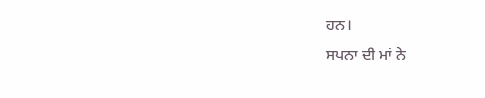ਹਨ।
ਸਪਨਾ ਦੀ ਮਾਂ ਨੇ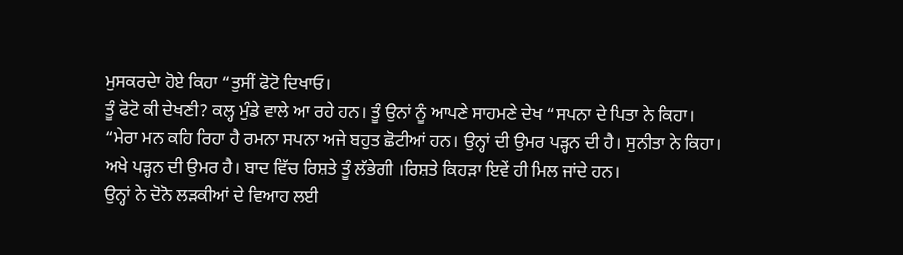ਮੁਸਕਰਦੇਾ ਹੋਏ ਕਿਹਾ “ਤੁਸੀਂ ਫੋਟੋ ਦਿਖਾਓ।
ਤੂੰ ਫੋਟੋ ਕੀ ਦੇਖਣੀ? ਕਲ੍ਹ ਮੁੰਡੇ ਵਾਲੇ ਆ ਰਹੇ ਹਨ। ਤੂੰ ਉਨਾਂ ਨੂੰ ਆਪਣੇ ਸਾਹਮਣੇ ਦੇਖ “ਸਪਨਾ ਦੇ ਪਿਤਾ ਨੇ ਕਿਹਾ।
“ਮੇਰਾ ਮਨ ਕਹਿ ਰਿਹਾ ਹੈ ਰਮਨਾ ਸਪਨਾ ਅਜੇ ਬਹੁਤ ਛੋਟੀਆਂ ਹਨ। ਉਨ੍ਹਾਂ ਦੀ ਉਮਰ ਪੜ੍ਹਨ ਦੀ ਹੈ। ਸੁਨੀਤਾ ਨੇ ਕਿਹਾ।
ਅਖੇ ਪੜ੍ਹਨ ਦੀ ਉਮਰ ਹੈ। ਬਾਦ ਵਿੱਚ ਰਿਸ਼ਤੇ ਤੂੰ ਲੱਭੇਗੀ ।ਰਿਸ਼ਤੇ ਕਿਹੜਾ ਇਵੇਂ ਹੀ ਮਿਲ ਜਾਂਦੇ ਹਨ।
ਉਨ੍ਹਾਂ ਨੇ ਦੋਨੋ ਲੜਕੀਆਂ ਦੇ ਵਿਆਹ ਲਈ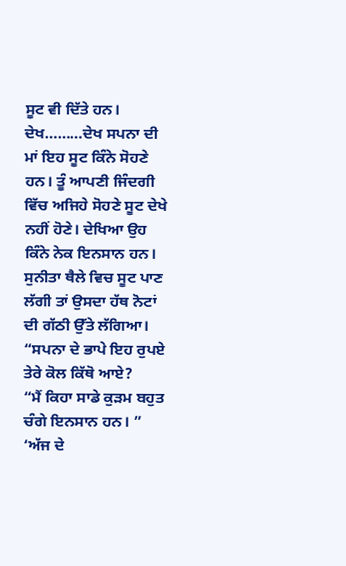ਸੂਟ ਵੀ ਦਿੱਤੇ ਹਨ। ਦੇਖ………ਦੇਖ ਸਪਨਾ ਦੀ ਮਾਂ ਇਹ ਸੂਟ ਕਿੰਨੇ ਸੋਹਣੇ ਹਨ। ਤੂੰ ਆਪਣੀ ਜਿੰਦਗੀ ਵਿੱਚ ਅਜਿਹੇ ਸੋਹਣੇ ਸੂਟ ਦੇਖੇ ਨਹੀਂ ਹੋਣੇ। ਦੇਖਿਆ ਉਹ ਕਿੰਨੇ ਨੇਕ ਇਨਸਾਨ ਹਨ।
ਸੁਨੀਤਾ ਥੈਲੇ ਵਿਚ ਸੂਟ ਪਾਣ ਲੱਗੀ ਤਾਂ ਉਸਦਾ ਹੱਥ ਨੋਟਾਂ ਦੀ ਗੱਠੀ ਉੱਤੇ ਲੱਗਿਆ। “ਸਪਨਾ ਦੇ ਭਾਪੇ ਇਹ ਰੁਪਏ ਤੇਰੇ ਕੋਲ ਕਿੱਥੋ ਆਏ?
“ਮੈਂ ਕਿਹਾ ਸਾਡੇ ਕੁੜਮ ਬਹੁਤ ਚੰਗੇ ਇਨਸਾਨ ਹਨ। ”
‘ਅੱਜ ਦੇ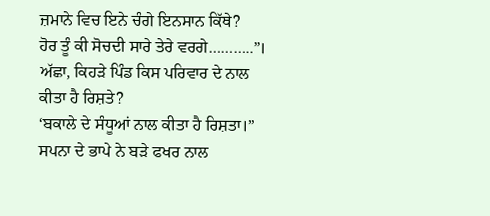ਜ਼ਮਾਨੇ ਵਿਚ ਇਨੇ ਚੰਗੇ ਇਨਸਾਨ ਕਿੱਥੇ?
ਹੋਰ ਤੂੰ ਕੀ ਸੋਚਦੀ ਸਾਰੇ ਤੇਰੇ ਵਰਗੇ………..”।
ਅੱਛਾ, ਕਿਹੜੇ ਪਿੰਡ ਕਿਸ ਪਰਿਵਾਰ ਦੇ ਨਾਲ ਕੀਤਾ ਹੈ ਰਿਸ਼ਤੇ?
‘ਬਕਾਲੇ ਦੇ ਸੰਧੂਆਂ ਨਾਲ ਕੀਤਾ ਹੈ ਰਿਸ਼ਤਾ।” ਸਪਨਾ ਦੇ ਭਾਪੇ ਨੇ ਬੜੇ ਫਖਰ ਨਾਲ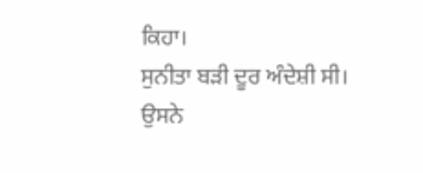ਕਿਹਾ।
ਸੁਨੀਤਾ ਬੜੀ ਦੂਰ ਅੰਦੇਸ਼ੀ ਸੀ। ਉਸਨੇ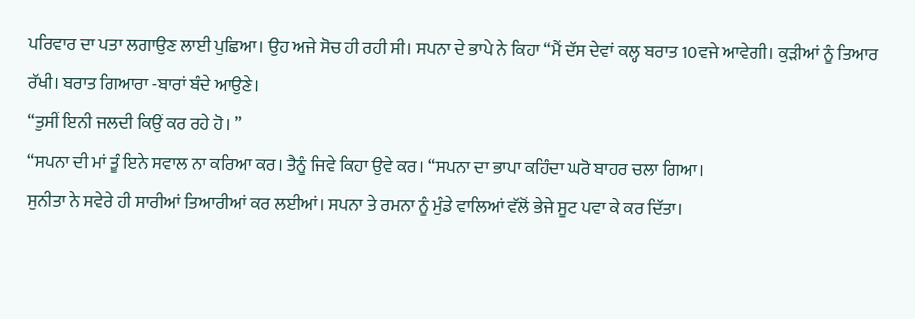ਪਰਿਵਾਰ ਦਾ ਪਤਾ ਲਗਾਉਣ ਲਾਈ ਪੁਛਿਆ। ਉਹ ਅਜੇ ਸੋਚ ਹੀ ਰਹੀ ਸੀ। ਸਪਨਾ ਦੇ ਭਾਪੇ ਨੇ ਕਿਹਾ “ਮੈਂ ਦੱਸ ਦੇਵਾਂ ਕਲ੍ਹ ਬਰਾਤ 10ਵਜੇ ਆਵੇਗੀ। ਕੁੜੀਆਂ ਨੂੰ ਤਿਆਰ ਰੱਖੀ। ਬਰਾਤ ਗਿਆਰਾ -ਬਾਰਾਂ ਬੰਦੇ ਆਉਣੇ।
“ਤੁਸੀਂ ਇਨੀ ਜਲਦੀ ਕਿਉਂ ਕਰ ਰਹੇ ਹੋ। ”
“ਸਪਨਾ ਦੀ ਮਾਂ ਤੂੰ ਇਨੇ ਸਵਾਲ ਨਾ ਕਰਿਆ ਕਰ। ਤੈਨੂੰ ਜਿਵੇ ਕਿਹਾ ਉਵੇ ਕਰ। “ਸਪਨਾ ਦਾ ਭਾਪਾ ਕਹਿੰਦਾ ਘਰੋ ਬਾਹਰ ਚਲਾ ਗਿਆ।
ਸੁਨੀਤਾ ਨੇ ਸਵੇਰੇ ਹੀ ਸਾਰੀਆਂ ਤਿਆਰੀਆਂ ਕਰ ਲਈਆਂ। ਸਪਨਾ ਤੇ ਰਮਨਾ ਨੂੰ ਮੁੰਡੇ ਵਾਲਿਆਂ ਵੱਲੋਂ ਭੇਜੇ ਸੂਟ ਪਵਾ ਕੇ ਕਰ ਦਿੱਤਾ।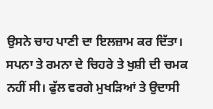ਉਸਨੇ ਚਾਹ ਪਾਣੀ ਦਾ ਇਲਜ਼ਾਮ ਕਰ ਦਿੱਤਾ।
ਸਪਨਾ ਤੇ ਰਮਨਾ ਦੇ ਚਿਹਰੇ ਤੇ ਖੁਸ਼ੀ ਦੀ ਚਮਕ ਨਹੀਂ ਸੀ। ਫੁੱਲ ਵਰਗੇ ਮੁਖੜਿਆਂ ਤੇ ਉਦਾਸੀ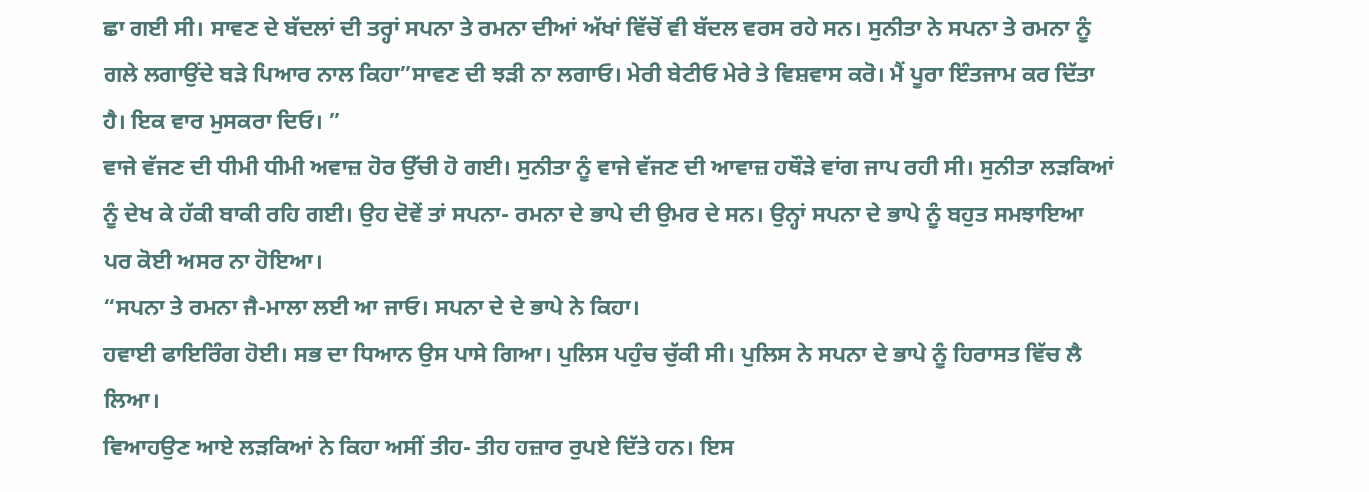ਛਾ ਗਈ ਸੀ। ਸਾਵਣ ਦੇ ਬੱਦਲਾਂ ਦੀ ਤਰ੍ਹਾਂ ਸਪਨਾ ਤੇ ਰਮਨਾ ਦੀਆਂ ਅੱਖਾਂ ਵਿੱਚੋਂ ਵੀ ਬੱਦਲ ਵਰਸ ਰਹੇ ਸਨ। ਸੁਨੀਤਾ ਨੇ ਸਪਨਾ ਤੇ ਰਮਨਾ ਨੂੰ ਗਲੇ ਲਗਾਉਂਦੇ ਬੜੇ ਪਿਆਰ ਨਾਲ ਕਿਹਾ”ਸਾਵਣ ਦੀ ਝੜੀ ਨਾ ਲਗਾਓ। ਮੇਰੀ ਬੇਟੀਓ ਮੇਰੇ ਤੇ ਵਿਸ਼ਵਾਸ ਕਰੋ। ਮੈਂ ਪੂਰਾ ਇੰਤਜਾਮ ਕਰ ਦਿੱਤਾ ਹੈ। ਇਕ ਵਾਰ ਮੁਸਕਰਾ ਦਿਓ। ”
ਵਾਜੇ ਵੱਜਣ ਦੀ ਧੀਮੀ ਧੀਮੀ ਅਵਾਜ਼ ਹੋਰ ਉੱਚੀ ਹੋ ਗਈ। ਸੁਨੀਤਾ ਨੂੰ ਵਾਜੇ ਵੱਜਣ ਦੀ ਆਵਾਜ਼ ਹਥੌੜੇ ਵਾਂਗ ਜਾਪ ਰਹੀ ਸੀ। ਸੁਨੀਤਾ ਲੜਕਿਆਂ ਨੂੰ ਦੇਖ ਕੇ ਹੱਕੀ ਬਾਕੀ ਰਹਿ ਗਈ। ਉਹ ਦੋਵੇਂ ਤਾਂ ਸਪਨਾ- ਰਮਨਾ ਦੇ ਭਾਪੇ ਦੀ ਉਮਰ ਦੇ ਸਨ। ਉਨ੍ਹਾਂ ਸਪਨਾ ਦੇ ਭਾਪੇ ਨੂੰ ਬਹੁਤ ਸਮਝਾਇਆ ਪਰ ਕੋਈ ਅਸਰ ਨਾ ਹੋਇਆ।
“ਸਪਨਾ ਤੇ ਰਮਨਾ ਜੈ-ਮਾਲਾ ਲਈ ਆ ਜਾਓ। ਸਪਨਾ ਦੇ ਦੇ ਭਾਪੇ ਨੇ ਕਿਹਾ।
ਹਵਾਈ ਫਾਇਰਿੰਗ ਹੋਈ। ਸਭ ਦਾ ਧਿਆਨ ਉਸ ਪਾਸੇ ਗਿਆ। ਪੁਲਿਸ ਪਹੁੰਚ ਚੁੱਕੀ ਸੀ। ਪੁਲਿਸ ਨੇ ਸਪਨਾ ਦੇ ਭਾਪੇ ਨੂੰ ਹਿਰਾਸਤ ਵਿੱਚ ਲੈ ਲਿਆ।
ਵਿਆਹਉਣ ਆਏ ਲੜਕਿਆਂ ਨੇ ਕਿਹਾ ਅਸੀਂ ਤੀਹ- ਤੀਹ ਹਜ਼ਾਰ ਰੁਪਏ ਦਿੱਤੇ ਹਨ। ਇਸ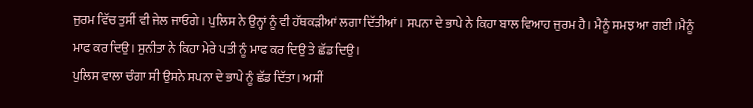ਜੁਰਮ ਵਿੱਚ ਤੁਸੀਂ ਵੀ ਜੇਲ ਜਾਓਗੇ। ਪੁਲਿਸ ਨੇ ਉਨ੍ਹਾਂ ਨੂੰ ਵੀ ਹੱਥਕੜੀਆਂ ਲਗਾ ਦਿੱਤੀਆਂ। ਸਪਨਾ ਦੇ ਭਾਪੇ ਨੇ ਕਿਹਾ ਬਾਲ ਵਿਆਹ ਜੁਰਮ ਹੈ। ਮੈਨੂੰ ਸਮਝ ਆ ਗਈ।ਮੈਨੂੰ ਮਾਫ ਕਰ ਦਿਉ। ਸੁਨੀਤਾ ਨੇ ਕਿਹਾ ਮੇਰੇ ਪਤੀ ਨੂੰ ਮਾਫ ਕਰ ਦਿਉ ਤੇ ਛੱਡ ਦਿਉ।
ਪੁਲਿਸ ਵਾਲਾ ਚੰਗਾ ਸੀ ਉਸਨੇ ਸਪਨਾ ਦੇ ਭਾਪੇ ਨੂੰ ਛੱਡ ਦਿੱਤਾ। ਅਸੀਂ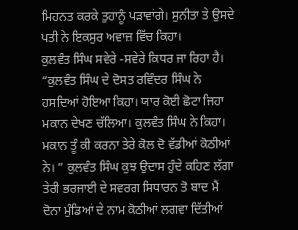ਮਿਹਨਤ ਕਰਕੇ ਤੁਹਾਨੂੰ ਪੜਾਵਾਂਗੇ। ਸੁਨੀਤਾ ਤੇ ਉਸਦੇ ਪਤੀ ਨੇ ਇਕਸੁਰ ਅਵਾਜ਼ ਵਿੱਚ ਕਿਹਾ।
ਕੁਲਵੰਤ ਸਿੰਘ ਸਵੇਰੇ -ਸਵੇਰੇ ਕਿਧਰ ਜਾ ਰਿਹਾ ਹੈ। “ਕੁਲਵੰਤ ਸਿੰਘ ਦੇ ਦੋਸਤ ਰਵਿੰਦਰ ਸਿੰਘ ਨੇ ਹਸਦਿਆਂ ਹੋਇਆ ਕਿਹਾ। ਯਾਰ ਕੋਈ ਛੋਟਾ ਜਿਹਾ ਮਕਾਨ ਦੇਖਣ ਚੱਲਿਆ। ਕੁਲਵੰਤ ਸਿੰਘ ਨੇ ਕਿਹਾ। ਮਕਾਨ ਤੂੰ ਕੀ ਕਰਨਾ ਤੇਰੇ ਕੋਲ ਦੋ ਵੱਡੀਆਂ ਕੋਠੀਆਂ ਨੇ। ” ਕੁਲਵੰਤ ਸਿੰਘ ਕੁਝ ਉਦਾਸ ਹੁੰਦੇ ਕਹਿਣ ਲੱਗਾ ਤੇਰੀ ਭਰਜਾਈ ਦੇ ਸਵਰਗ ਸਿਧਾਰਨ ਤੋ ਬਾਦ ਮੈਂ ਦੋਨਾ ਮੁੰਡਿਆਂ ਦੇ ਨਾਮ ਕੋਠੀਆਂ ਲਗਵਾ ਦਿੱਤੀਆਂ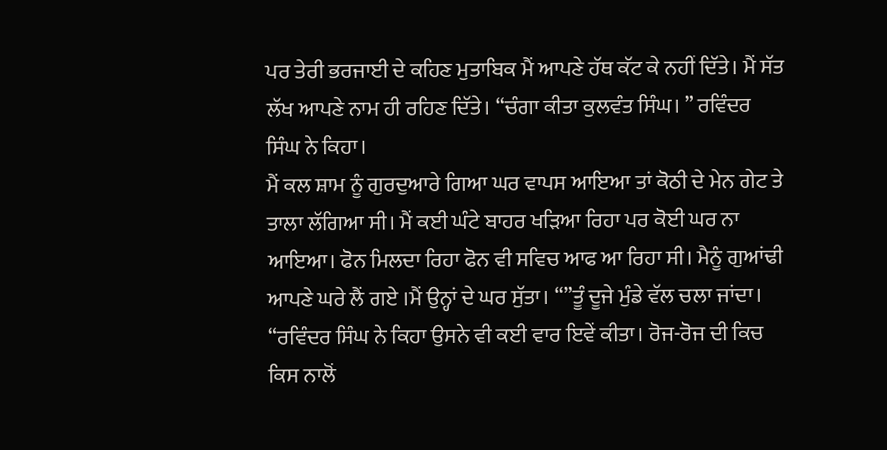ਪਰ ਤੇਰੀ ਭਰਜਾਈ ਦੇ ਕਹਿਣ ਮੁਤਾਬਿਕ ਮੈਂ ਆਪਣੇ ਹੱਥ ਕੱਟ ਕੇ ਨਹੀਂ ਦਿੱਤੇ। ਮੈਂ ਸੱਤ ਲੱਖ ਆਪਣੇ ਨਾਮ ਹੀ ਰਹਿਣ ਦਿੱਤੇ। “ਚੰਗਾ ਕੀਤਾ ਕੁਲਵੰਤ ਸਿੰਘ। ” ਰਵਿੰਦਰ ਸਿੰਘ ਨੇ ਕਿਹਾ।
ਮੈਂ ਕਲ ਸ਼ਾਮ ਨੂੰ ਗੁਰਦੁਆਰੇ ਗਿਆ ਘਰ ਵਾਪਸ ਆਇਆ ਤਾਂ ਕੋਠੀ ਦੇ ਮੇਨ ਗੇਟ ਤੇ ਤਾਲਾ ਲੱਗਿਆ ਸੀ। ਮੈਂ ਕਈ ਘੰਟੇ ਬਾਹਰ ਖੜਿਆ ਰਿਹਾ ਪਰ ਕੋਈ ਘਰ ਨਾ ਆਇਆ। ਫੋਨ ਮਿਲਦਾ ਰਿਹਾ ਫੋਨ ਵੀ ਸਵਿਚ ਆਫ ਆ ਰਿਹਾ ਸੀ। ਮੈਨੂੰ ਗੁਆਂਢੀ ਆਪਣੇ ਘਰੇ ਲੈਂ ਗਏ ।ਮੈਂ ਉਨ੍ਹਾਂ ਦੇ ਘਰ ਸੁੱਤਾ। “”ਤੂੰ ਦੂਜੇ ਮੁੰਡੇ ਵੱਲ ਚਲਾ ਜਾਂਦਾ। “ਰਵਿੰਦਰ ਸਿੰਘ ਨੇ ਕਿਹਾ ਉਸਨੇ ਵੀ ਕਈ ਵਾਰ ਇਵੇਂ ਕੀਤਾ। ਰੋਜ-ਰੋਜ ਦੀ ਕਿਚ ਕਿਸ ਨਾਲੋਂ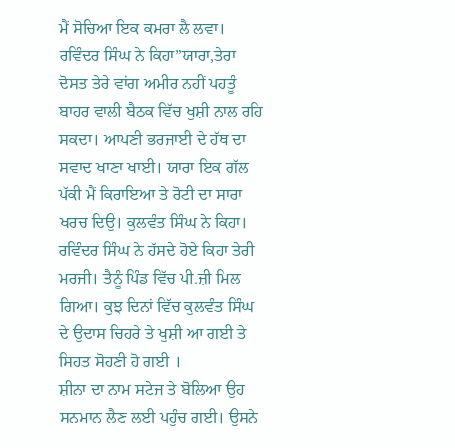ਮੈਂ ਸੋਚਿਆ ਇਕ ਕਮਰਾ ਲੈ ਲਵਾ। ਰਵਿੰਦਰ ਸਿੰਘ ਨੇ ਕਿਹਾ”ਯਾਰਾ,ਤੇਰਾ ਦੋਸਤ ਤੇਰੇ ਵਾਂਗ ਅਮੀਰ ਨਹੀਂ ਪਹਤੂੰ ਬਾਹਰ ਵਾਲੀ ਬੈਠਕ ਵਿੱਚ ਖੁਸ਼ੀ ਨਾਲ ਰਹਿ ਸਕਦਾ। ਆਪਣੀ ਭਰਜਾਈ ਦੇ ਹੱਥ ਦਾ ਸਵਾਦ ਖਾਣਾ ਖਾਈ। ਯਾਰਾ ਇਕ ਗੱਲ ਪੱਕੀ ਮੈਂ ਕਿਰਾਇਆ ਤੇ ਰੋਟੀ ਦਾ ਸਾਰਾ ਖਰਚ ਦਿਉ। ਕੁਲਵੰਤ ਸਿੰਘ ਨੇ ਕਿਹਾ।
ਰਵਿੰਦਰ ਸਿੰਘ ਨੇ ਹੱਸਦੇ ਹੋਏ ਕਿਹਾ ਤੇਰੀ ਮਰਜੀ। ਤੈਨੂੰ ਪਿੰਡ ਵਿੱਚ ਪੀ.ਜ਼ੀ ਮਿਲ ਗਿਆ। ਕੁਝ ਦਿਨਾਂ ਵਿੱਚ ਕੁਲਵੰਤ ਸਿੰਘ ਦੇ ਉਦਾਸ ਚਿਹਰੇ ਤੇ ਖੁਸ਼ੀ ਆ ਗਈ ਤੇ ਸਿਹਤ ਸੋਹਣੀ ਹੋ ਗਈ ।
ਸ਼ੀਨਾ ਦਾ ਨਾਮ ਸਟੇਜ ਤੇ ਬੋਲਿਆ ਉਹ ਸਨਮਾਨ ਲੈਣ ਲਈ ਪਹੁੰਚ ਗਈ। ਉਸਨੇ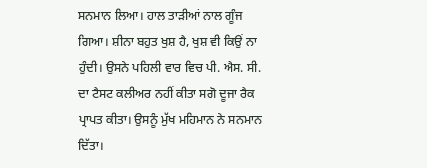ਸਨਮਾਨ ਲਿਆ। ਹਾਲ ਤਾੜੀਆਂ ਨਾਲ ਗੂੰਜ ਗਿਆ। ਸ਼ੀਨਾ ਬਹੁਤ ਖੁਸ਼ ਹੈ, ਖੁਸ਼ ਵੀ ਕਿਉਂ ਨਾ ਹੁੰਦੀ। ਉਸਨੇ ਪਹਿਲੀ ਵਾਰ ਵਿਚ ਪੀ. ਐਸ. ਸੀ. ਦਾ ਟੈਸਟ ਕਲੀਅਰ ਨਹੀਂ ਕੀਤਾ ਸਗੋ ਦੂਜਾ ਰੈਕ ਪ੍ਰਾਪਤ ਕੀਤਾ। ਉਸਨੂੰ ਮੁੱਖ ਮਹਿਮਾਨ ਨੇ ਸਨਮਾਨ ਦਿੱਤਾ।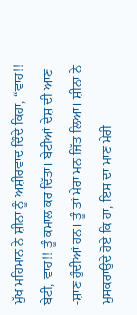ਮੁੱਖ ਮਹਿਮਾਨ ਨੇ ਸ਼ੀਨਾ ਨੂੰ ਅਸ਼ੀਰਵਾਦ ਦਿੰਦੇ ਕਿਹਾ, “ਵਾਹ!! ਬੇਟੀ, ਵਾਹ!! ਤੂੰ ਕਮਾਲ ਕਰ ਦਿੱਤਾ। ਬੇਟੀਆਂ ਦੇਸ਼ ਦੀ ਆਣ -ਸ਼ਾਣ ਹੁੰਦੀਆਂ ਹਨ। ਤੂੰ ਤਾਂ ਮੇਰਾ ਮਨ ਜਿੱਤ ਲਿਆ। ਸ਼ੀਨਾ ਨੇ ਮੁਸਕਰਾਉਦੇ ਹੋਏ ਕਿ ਹਾ, ਇਸ ਦਾ ਮਾਣ ਮੇਰੀ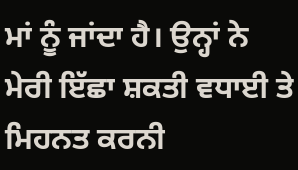ਮਾਂ ਨੂੰ ਜਾਂਦਾ ਹੈ। ਉਨ੍ਹਾਂ ਨੇ ਮੇਰੀ ਇੱਛਾ ਸ਼ਕਤੀ ਵਧਾਈ ਤੇ ਮਿਹਨਤ ਕਰਨੀ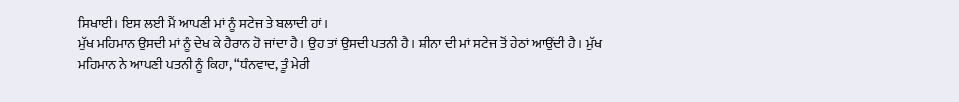ਸਿਖਾਈ। ਇਸ ਲਈ ਮੈਂ ਆਪਣੀ ਮਾਂ ਨੂੰ ਸਟੇਜ ਤੇ ਬਲਾਦੀ ਹਾਂ।
ਮੁੱਖ ਮਹਿਮਾਨ ਉਸਦੀ ਮਾਂ ਨੂੰ ਦੇਖ ਕੇ ਹੈਰਾਨ ਹੋ ਜਾਂਦਾ ਹੈ। ਉਹ ਤਾਂ ਉਸਦੀ ਪਤਨੀ ਹੈ। ਸ਼ੀਨਾ ਦੀ ਮਾਂ ਸਟੇਜ ਤੋਂ ਹੇਠਾਂ ਆਉਂਦੀ ਹੈ। ਮੁੱਖ ਮਹਿਮਾਨ ਨੇ ਆਪਣੀ ਪਤਨੀ ਨੂੰ ਕਿਹਾ, “ਧੰਨਵਾਦ, ਤੂੰ ਮੇਰੀ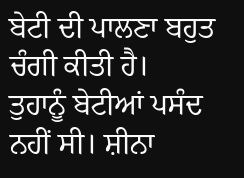ਬੇਟੀ ਦੀ ਪਾਲਣਾ ਬਹੁਤ ਚੰਗੀ ਕੀਤੀ ਹੈ।
ਤੁਹਾਨੂੰ ਬੇਟੀਆਂ ਪਸੰਦ ਨਹੀਂ ਸੀ। ਸ਼ੀਨਾ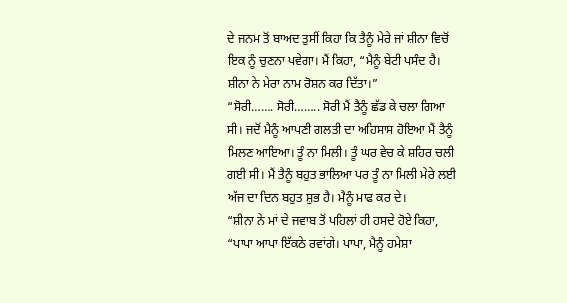ਦੇ ਜਨਮ ਤੋਂ ਬਾਅਦ ਤੁਸੀਂ ਕਿਹਾ ਕਿ ਤੈਨੂੰ ਮੇਰੇ ਜਾਂ ਸ਼ੀਨਾ ਵਿਚੋਂ ਇਕ ਨੂੰ ਚੁਣਨਾ ਪਵੇਗਾ। ਮੈਂ ਕਿਹਾ, “ਮੈਨੂੰ ਬੇਟੀ ਪਸੰਦ ਹੈ। ਸ਼ੀਨਾ ਨੇ ਮੇਰਾ ਨਾਮ ਰੋਸ਼ਨ ਕਰ ਦਿੱਤਾ।”
“ਸੋਰੀ……. ਸੋਰੀ…….. ਸੋਰੀ ਮੈਂ ਤੈਨੂੰ ਛੱਡ ਕੇ ਚਲਾ ਗਿਆ ਸੀ। ਜਦੋਂ ਮੈਨੂੰ ਆਪਣੀ ਗਲਤੀ ਦਾ ਅਹਿਸਾਸ ਹੋਇਆ ਮੈਂ ਤੈਨੂੰ ਮਿਲਣ ਆਇਆ। ਤੂੰ ਨਾ ਮਿਲੀ। ਤੂੰ ਘਰ ਵੇਚ ਕੇ ਸ਼ਹਿਰ ਚਲੀ ਗਈ ਸੀ। ਮੈਂ ਤੈਨੂੰ ਬਹੁਤ ਭਾਲਿਆ ਪਰ ਤੂੰ ਨਾ ਮਿਲੀ ਮੇਰੇ ਲਈ ਅੱਜ ਦਾ ਦਿਨ ਬਹੁਤ ਸ਼ੁਭ ਹੈ। ਮੈਨੂੰ ਮਾਫ ਕਰ ਦੇ।
“ਸ਼ੀਨਾ ਨੇ ਮਾਂ ਦੇ ਜਵਾਬ ਤੋਂ ਪਹਿਲਾਂ ਹੀ ਹਸਦੇ ਹੋਏ ਕਿਹਾ, “ਪਾਪਾ ਆਪਾ ਇੱਕਠੇ ਰਵਾਂਗੇ। ਪਾਪਾ, ਮੈਨੂੰ ਹਮੇਸ਼ਾ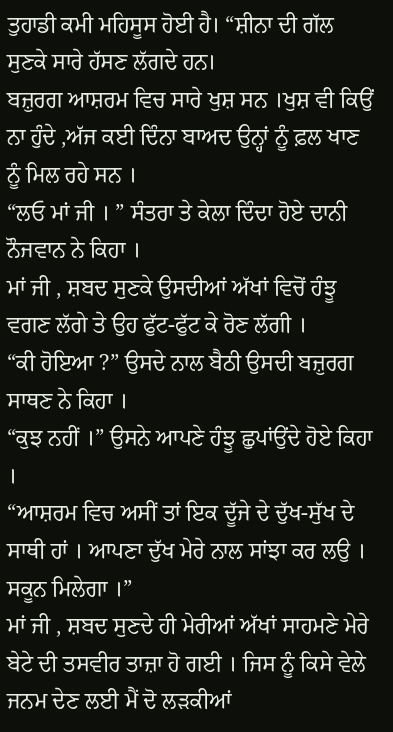ਤੁਹਾਡੀ ਕਮੀ ਮਹਿਸੂਸ ਹੋਈ ਹੈ। “ਸ਼ੀਨਾ ਦੀ ਗੱਲ ਸੁਣਕੇ ਸਾਰੇ ਹੱਸਣ ਲੱਗਦੇ ਹਨ।
ਬਜ਼ੁਰਗ ਆਸ਼ਰਮ ਵਿਚ ਸਾਰੇ ਖੁਸ਼ ਸਨ ।ਖੁਸ਼ ਵੀ ਕਿਉਂ ਨਾ ਹੁੰਦੇ ,ਅੱਜ ਕਈ ਦਿੰਨਾ ਬਾਅਦ ਉਨ੍ਹਾਂ ਨੂੰ ਫ਼ਲ ਖਾਣ ਨੂੰ ਮਿਲ ਰਹੇ ਸਨ ।
“ਲਓ ਮਾਂ ਜੀ । ” ਸੰਤਰਾ ਤੇ ਕੇਲਾ ਦਿੰਦਾ ਹੋਏ ਦਾਨੀ ਨੌਜਵਾਨ ਨੇ ਕਿਹਾ ।
ਮਾਂ ਜੀ , ਸ਼ਬਦ ਸੁਣਕੇ ਉਸਦੀਆਂ ਅੱਖਾਂ ਵਿਚੋਂ ਹੰਝੂ ਵਗਣ ਲੱਗੇ ਤੇ ਉਹ ਫੁੱਟ-ਫੁੱਟ ਕੇ ਰੋਣ ਲੱਗੀ ।
“ਕੀ ਹੋਇਆ ?” ਉਸਦੇ ਨਾਲ ਬੈਠੀ ਉਸਦੀ ਬਜ਼ੁਰਗ ਸਾਥਣ ਨੇ ਕਿਹਾ ।
“ਕੁਝ ਨਹੀਂ ।” ਉਸਨੇ ਆਪਣੇ ਹੰਝੂ ਛੁਪਾਂਉਂਦੇ ਹੋਏ ਕਿਹਾ ।
“ਆਸ਼ਰਮ ਵਿਚ ਅਸੀਂ ਤਾਂ ਇਕ ਦੂੱਜੇ ਦੇ ਦੁੱਖ-ਸੁੱਖ ਦੇ ਸਾਥੀ ਹਾਂ । ਆਪਣਾ ਦੁੱਖ ਮੇਰੇ ਨਾਲ ਸਾਂਝਾ ਕਰ ਲਉ । ਸਕੂਨ ਮਿਲੇਗਾ ।”
ਮਾਂ ਜੀ , ਸ਼ਬਦ ਸੁਣਦੇ ਹੀ ਮੇਰੀਆਂ ਅੱਖਾਂ ਸਾਹਮਣੇ ਮੇਰੇ ਬੇਟੇ ਦੀ ਤਸਵੀਰ ਤਾਜ਼ਾ ਹੋ ਗਈ । ਜਿਸ ਨੂੰ ਕਿਸੇ ਵੇਲੇ ਜਨਮ ਦੇਣ ਲਈ ਮੈਂ ਦੋ ਲੜਕੀਆਂ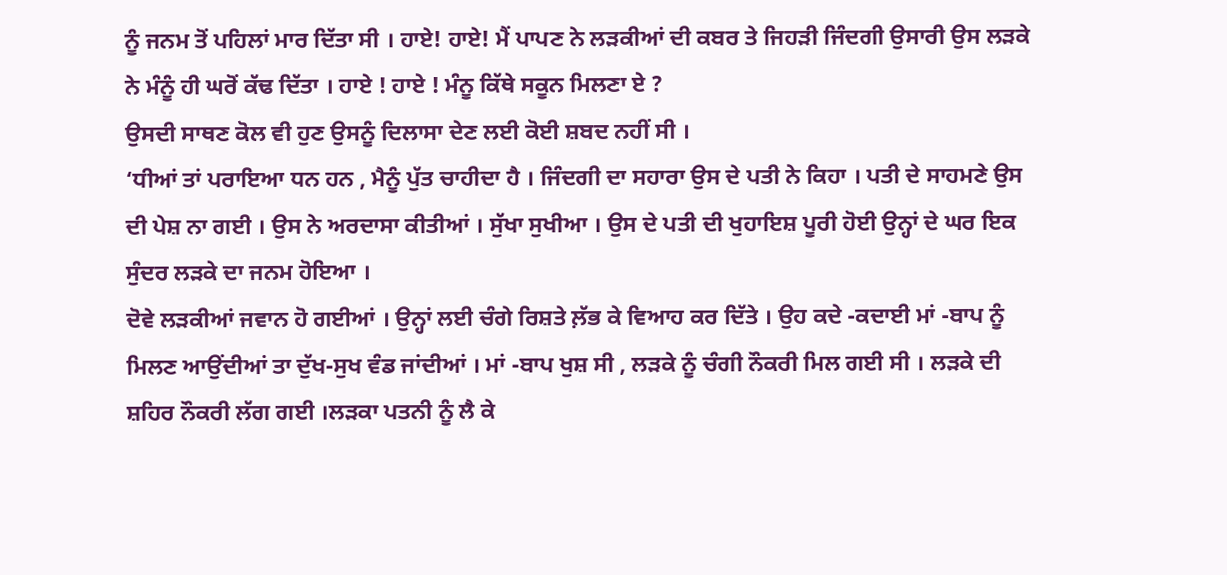ਨੂੰ ਜਨਮ ਤੋਂ ਪਹਿਲਾਂ ਮਾਰ ਦਿੱਤਾ ਸੀ । ਹਾਏ! ਹਾਏ! ਮੈਂ ਪਾਪਣ ਨੇ ਲੜਕੀਆਂ ਦੀ ਕਬਰ ਤੇ ਜਿਹੜੀ ਜਿੰਦਗੀ ਉਸਾਰੀ ਉਸ ਲੜਕੇ ਨੇ ਮੰਨੂੰ ਹੀ ਘਰੋਂ ਕੱਢ ਦਿੱਤਾ । ਹਾਏ ! ਹਾਏ ! ਮੰਨੂ ਕਿੱਥੇ ਸਕੂਨ ਮਿਲਣਾ ਏ ?
ਉਸਦੀ ਸਾਥਣ ਕੋਲ ਵੀ ਹੁਣ ਉਸਨੂੰ ਦਿਲਾਸਾ ਦੇਣ ਲਈ ਕੋਈ ਸ਼ਬਦ ਨਹੀਂ ਸੀ ।
‘ਧੀਆਂ ਤਾਂ ਪਰਾਇਆ ਧਨ ਹਨ , ਮੈਨੂੰ ਪੁੱਤ ਚਾਹੀਦਾ ਹੈ । ਜਿੰਦਗੀ ਦਾ ਸਹਾਰਾ ਉਸ ਦੇ ਪਤੀ ਨੇ ਕਿਹਾ । ਪਤੀ ਦੇ ਸਾਹਮਣੇ ਉਸ ਦੀ ਪੇਸ਼ ਨਾ ਗਈ । ਉਸ ਨੇ ਅਰਦਾਸਾ ਕੀਤੀਆਂ । ਸੁੱਖਾ ਸੁਖੀਆ । ਉਸ ਦੇ ਪਤੀ ਦੀ ਖੁਹਾਇਸ਼ ਪੂਰੀ ਹੋਈ ਉਨ੍ਹਾਂ ਦੇ ਘਰ ਇਕ ਸੁੰਦਰ ਲੜਕੇ ਦਾ ਜਨਮ ਹੋਇਆ ।
ਦੋਵੇ ਲੜਕੀਆਂ ਜਵਾਨ ਹੋ ਗਈਆਂ । ਉਨ੍ਹਾਂ ਲਈ ਚੰਗੇ ਰਿਸ਼ਤੇ ਲ਼ੱਭ ਕੇ ਵਿਆਹ ਕਰ ਦਿੱਤੇ । ਉਹ ਕਦੇ -ਕਦਾਈ ਮਾਂ -ਬਾਪ ਨੂੰ ਮਿਲਣ ਆਉਂਦੀਆਂ ਤਾ ਦੁੱਖ-ਸੁਖ ਵੰਡ ਜਾਂਦੀਆਂ । ਮਾਂ -ਬਾਪ ਖੁਸ਼ ਸੀ , ਲੜਕੇ ਨੂੰ ਚੰਗੀ ਨੌਕਰੀ ਮਿਲ ਗਈ ਸੀ । ਲੜਕੇ ਦੀ ਸ਼ਹਿਰ ਨੌਕਰੀ ਲੱਗ ਗਈ ।ਲੜਕਾ ਪਤਨੀ ਨੂੰ ਲੈ ਕੇ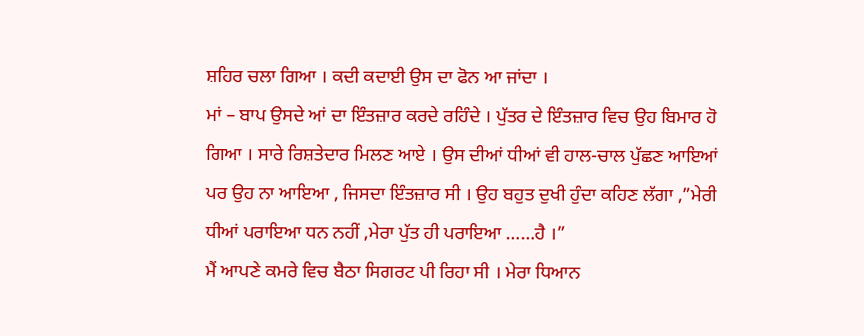ਸ਼ਹਿਰ ਚਲਾ ਗਿਆ । ਕਦੀ ਕਦਾਈ ਉਸ ਦਾ ਫੋਨ ਆ ਜਾਂਦਾ ।
ਮਾਂ – ਬਾਪ ਉਸਦੇ ਆਂ ਦਾ ਇੰਤਜ਼ਾਰ ਕਰਦੇ ਰਹਿੰਦੇ । ਪੁੱਤਰ ਦੇ ਇੰਤਜ਼ਾਰ ਵਿਚ ਉਹ ਬਿਮਾਰ ਹੋ ਗਿਆ । ਸਾਰੇ ਰਿਸ਼ਤੇਦਾਰ ਮਿਲਣ ਆਏ । ਉਸ ਦੀਆਂ ਧੀਆਂ ਵੀ ਹਾਲ-ਚਾਲ ਪੁੱਛਣ ਆਇਆਂ ਪਰ ਉਹ ਨਾ ਆਇਆ , ਜਿਸਦਾ ਇੰਤਜ਼ਾਰ ਸੀ । ਉਹ ਬਹੁਤ ਦੁਖੀ ਹੁੰਦਾ ਕਹਿਣ ਲੱਗਾ ,”ਮੇਰੀ ਧੀਆਂ ਪਰਾਇਆ ਧਨ ਨਹੀਂ ,ਮੇਰਾ ਪੁੱਤ ਹੀ ਪਰਾਇਆ ……ਹੈ ।”
ਮੈਂ ਆਪਣੇ ਕਮਰੇ ਵਿਚ ਬੈਠਾ ਸਿਗਰਟ ਪੀ ਰਿਹਾ ਸੀ । ਮੇਰਾ ਧਿਆਨ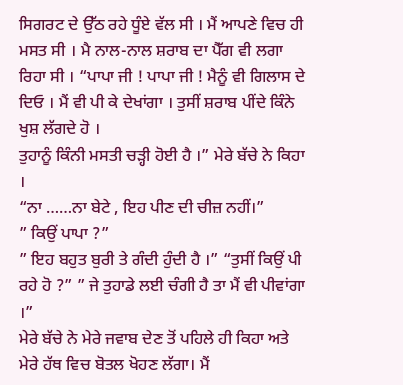ਸਿਗਰਟ ਦੇ ਉੱਠ ਰਹੇ ਧੂੰਏ ਵੱਲ ਸੀ । ਮੈਂ ਆਪਣੇ ਵਿਚ ਹੀ ਮਸਤ ਸੀ । ਮੈ ਨਾਲ-ਨਾਲ ਸ਼ਰਾਬ ਦਾ ਪੈੱਗ ਵੀ ਲਗਾ ਰਿਹਾ ਸੀ । “ਪਾਪਾ ਜੀ ! ਪਾਪਾ ਜੀ ! ਮੈਨੂੰ ਵੀ ਗਿਲਾਸ ਦੇ ਦਿਓ । ਮੈਂ ਵੀ ਪੀ ਕੇ ਦੇਖਾਂਗਾ । ਤੁਸੀਂ ਸ਼ਰਾਬ ਪੀਂਦੇ ਕਿੰਨੇ ਖੁਸ਼ ਲੱਗਦੇ ਹੋ ।
ਤੁਹਾਨੂੰ ਕਿੰਨੀ ਮਸਤੀ ਚੜ੍ਹੀ ਹੋਈ ਹੈ ।” ਮੇਰੇ ਬੱਚੇ ਨੇ ਕਿਹਾ ।
“ਨਾ ……ਨਾ ਬੇਟੇ , ਇਹ ਪੀਣ ਦੀ ਚੀਜ਼ ਨਹੀਂ।”
” ਕਿਉਂ ਪਾਪਾ ?”
” ਇਹ ਬਹੁਤ ਬੁਰੀ ਤੇ ਗੰਦੀ ਹੁੰਦੀ ਹੈ ।” “ਤੁਸੀਂ ਕਿਉਂ ਪੀ ਰਹੇ ਹੋ ?” ” ਜੇ ਤੁਹਾਡੇ ਲਈ ਚੰਗੀ ਹੈ ਤਾ ਮੈਂ ਵੀ ਪੀਵਾਂਗਾ ।”
ਮੇਰੇ ਬੱਚੇ ਨੇ ਮੇਰੇ ਜਵਾਬ ਦੇਣ ਤੋਂ ਪਹਿਲੇ ਹੀ ਕਿਹਾ ਅਤੇ ਮੇਰੇ ਹੱਥ ਵਿਚ ਬੋਤਲ ਖੋਹਣ ਲੱਗਾ। ਮੈਂ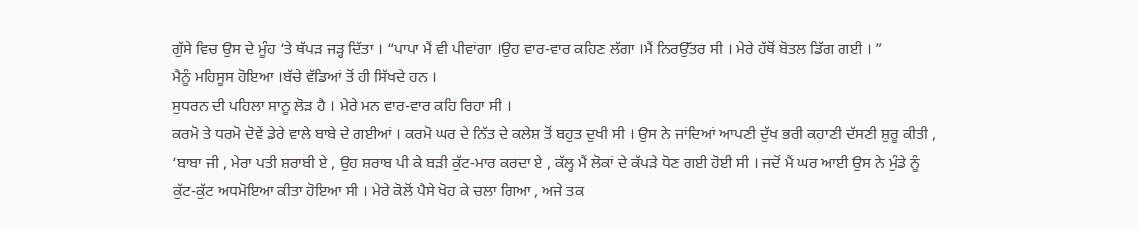ਗੁੱਸੇ ਵਿਚ ਉਸ ਦੇ ਮੂੰਹ ‘ਤੇ ਥੱਪੜ ਜੜ੍ਹ ਦਿੱਤਾ । “ਪਾਪਾ ਮੈਂ ਵੀ ਪੀਵਾਂਗਾ ।ਉਹ ਵਾਰ-ਵਾਰ ਕਹਿਣ ਲੱਗਾ ।ਮੈਂ ਨਿਰਉੱਤਰ ਸੀ । ਮੇਰੇ ਹੱਥੋਂ ਬੋਤਲ ਡਿੱਗ ਗਈ । ”
ਮੈਨੂੰ ਮਹਿਸੂਸ ਹੋਇਆ ।ਬੱਚੇ ਵੱਡਿਆਂ ਤੋਂ ਹੀ ਸਿੱਖਦੇ ਹਨ ।
ਸੁਧਰਨ ਦੀ ਪਹਿਲਾ ਸਾਨੂ ਲੋੜ ਹੈ । ਮੇਰੇ ਮਨ ਵਾਰ-ਵਾਰ ਕਹਿ ਰਿਹਾ ਸੀ ।
ਕਰਮੋ ਤੇ ਧਰਮੋ ਦੋਵੇਂ ਡੇਰੇ ਵਾਲੇ ਬਾਬੇ ਦੇ ਗਈਆਂ । ਕਰਮੋ ਘਰ ਦੇ ਨਿੱਤ ਦੇ ਕਲੇਸ਼ ਤੋਂ ਬਹੁਤ ਦੁਖੀ ਸੀ । ਉਸ ਨੇ ਜਾਂਦਿਆਂ ਆਪਣੀ ਦੁੱਖ ਭਰੀ ਕਹਾਣੀ ਦੱਸਣੀ ਸ਼ੁਰੂ ਕੀਤੀ , ‘ਬਾਬਾ ਜੀ , ਮੇਰਾ ਪਤੀ ਸ਼ਰਾਬੀ ਏ , ਉਹ ਸ਼ਰਾਬ ਪੀ ਕੇ ਬੜੀ ਕੁੱਟ-ਮਾਰ ਕਰਦਾ ਏ , ਕੱਲ੍ਹ ਮੈਂ ਲੋਕਾਂ ਦੇ ਕੱਪੜੇ ਧੋਣ ਗਈ ਹੋਈ ਸੀ । ਜਦੋਂ ਮੈਂ ਘਰ ਆਈ ਉਸ ਨੇ ਮੁੰਡੇ ਨੂੰ ਕੁੱਟ-ਕੁੱਟ ਅਧਮੋਇਆ ਕੀਤਾ ਹੋਇਆ ਸੀ । ਮੇਰੇ ਕੋਲੋਂ ਪੈਸੇ ਖੋਹ ਕੇ ਚਲਾ ਗਿਆ , ਅਜੇ ਤਕ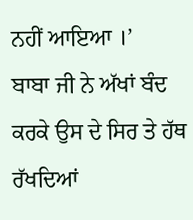ਨਹੀਂ ਆਇਆ ।’
ਬਾਬਾ ਜੀ ਨੇ ਅੱਖਾਂ ਬੰਦ ਕਰਕੇ ਉਸ ਦੇ ਸਿਰ ਤੇ ਹੱਥ ਰੱਖਦਿਆਂ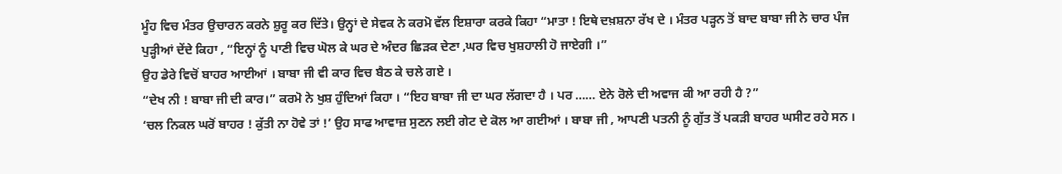ਮੂੰਹ ਵਿਚ ਮੰਤਰ ਉਚਾਰਨ ਕਰਨੇ ਸ਼ੁਰੂ ਕਰ ਦਿੱਤੇ। ਉਨ੍ਹਾਂ ਦੇ ਸੇਵਕ ਨੇ ਕਰਮੋ ਵੱਲ ਇਸ਼ਾਰਾ ਕਰਕੇ ਕਿਹਾ “ਮਾਤਾ ! ਇਥੇ ਦਖ਼ਸ਼ਨਾ ਰੱਖ ਦੇ । ਮੰਤਰ ਪੜ੍ਹਨ ਤੋਂ ਬਾਦ ਬਾਬਾ ਜੀ ਨੇ ਚਾਰ ਪੰਜ ਪੁੜ੍ਹੀਆਂ ਦੇਂਦੇ ਕਿਹਾ , “ਇਨ੍ਹਾਂ ਨੂੰ ਪਾਣੀ ਵਿਚ ਘੋਲ ਕੇ ਘਰ ਦੇ ਅੰਦਰ ਛਿਡ਼ਕ ਦੇਣਾ ,ਘਰ ਵਿਚ ਖੁਸ਼ਹਾਲੀ ਹੋ ਜਾਏਗੀ ।”
ਉਹ ਡੇਰੇ ਵਿਚੋਂ ਬਾਹਰ ਆਈਆਂ । ਬਾਬਾ ਜੀ ਵੀ ਕਾਰ ਵਿਚ ਬੈਠ ਕੇ ਚਲੇ ਗਏ ।
“ਦੇਖ ਨੀ ! ਬਾਬਾ ਜੀ ਦੀ ਕਾਰ।” ਕਰਮੋ ਨੇ ਖੁਸ਼ ਹੁੰਦਿਆਂ ਕਿਹਾ । “ਇਹ ਬਾਬਾ ਜੀ ਦਾ ਘਰ ਲੱਗਦਾ ਹੈ । ਪਰ …… ਏਨੇ ਰੋਲੇ ਦੀ ਅਵਾਜ ਕੀ ਆ ਰਹੀ ਹੈ ?”
‘ਚਲ ਨਿਕਲ ਘਰੋਂ ਬਾਹਰ ! ਕੁੱਤੀ ਨਾ ਹੋਵੇ ਤਾਂ !’ ਉਹ ਸਾਫ ਆਵਾਜ਼ ਸੁਣਨ ਲਈ ਗੇਟ ਦੇ ਕੋਲ ਆ ਗਈਆਂ । ਬਾਬਾ ਜੀ , ਆਪਣੀ ਪਤਨੀ ਨੂੰ ਗੁੱਤ ਤੋਂ ਪਕੜੀ ਬਾਹਰ ਘਸੀਟ ਰਹੇ ਸਨ ।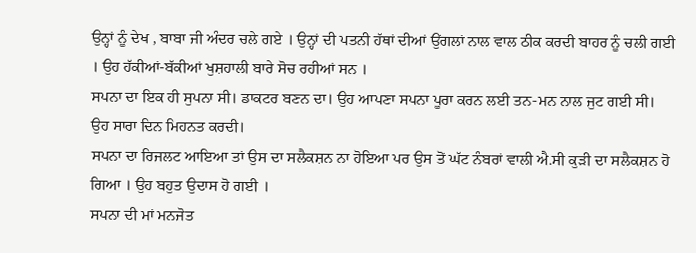ਉਨ੍ਹਾਂ ਨੂੰ ਦੇਖ , ਬਾਬਾ ਜੀ ਅੰਦਰ ਚਲੇ ਗਏ । ਉਨ੍ਹਾਂ ਦੀ ਪਤਨੀ ਹੱਥਾਂ ਦੀਆਂ ਉਂਗਲਾਂ ਨਾਲ ਵਾਲ ਠੀਕ ਕਰਦੀ ਬਾਹਰ ਨੂੰ ਚਲੀ ਗਈ । ਉਹ ਹੱਕੀਆਂ-ਬੱਕੀਆਂ ਖੁਸ਼ਹਾਲੀ ਬਾਰੇ ਸੋਚ ਰਹੀਆਂ ਸਨ ।
ਸਪਨਾ ਦਾ ਇਕ ਹੀ ਸੁਪਨਾ ਸੀ। ਡਾਕਟਰ ਬਣਨ ਦਾ। ਉਹ ਆਪਣਾ ਸਪਨਾ ਪੂਰਾ ਕਰਨ ਲਈ ਤਨ-ਮਨ ਨਾਲ ਜੁਟ ਗਈ ਸੀ। ਉਹ ਸਾਰਾ ਦਿਨ ਮਿਹਨਤ ਕਰਦੀ।
ਸਪਨਾ ਦਾ ਰਿਜਲਟ ਆਇਆ ਤਾਂ ਉਸ ਦਾ ਸਲੈਕਸ਼ਨ ਨਾ ਹੋਇਆ ਪਰ ਉਸ ਤੋਂ ਘੱਟ ਨੰਬਰਾਂ ਵਾਲੀ ਐ.ਸੀ ਕੁੜੀ ਦਾ ਸਲੈਕਸ਼ਨ ਹੋ ਗਿਆ । ਉਹ ਬਹੁਤ ਉਦਾਸ ਹੋ ਗਈ ।
ਸਪਨਾ ਦੀ ਮਾਂ ਮਨਜੋਤ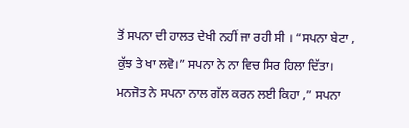ਤੋਂ ਸਪਨਾ ਦੀ ਹਾਲਤ ਦੇਖੀ ਨਹੀਂ ਜਾ ਰਹੀ ਸੀ । “ਸਪਨਾ ਬੇਟਾ , ਕੁੱਝ ਤੇ ਖਾ ਲਵੋ।” ਸਪਨਾ ਨੇ ਨਾ ਵਿਚ ਸਿਰ ਹਿਲਾ ਦਿੱਤਾ।
ਮਨਜੋਤ ਨੇ ਸਪਨਾ ਨਾਲ ਗੱਲ ਕਰਨ ਲਈ ਕਿਹਾ ,” ਸਪਨਾ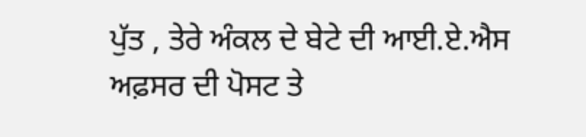ਪੁੱਤ , ਤੇਰੇ ਅੰਕਲ ਦੇ ਬੇਟੇ ਦੀ ਆਈ.ਏ.ਐਸ ਅਫ਼ਸਰ ਦੀ ਪੋਸਟ ਤੇ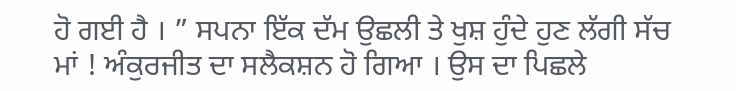ਹੋ ਗਈ ਹੈ । ” ਸਪਨਾ ਇੱਕ ਦੱਮ ਉਛਲੀ ਤੇ ਖੁਸ਼ ਹੁੰਦੇ ਹੁਣ ਲੱਗੀ ਸੱਚ ਮਾਂ ! ਅੰਕੁਰਜੀਤ ਦਾ ਸਲੈਕਸ਼ਨ ਹੋ ਗਿਆ । ਉਸ ਦਾ ਪਿਛਲੇ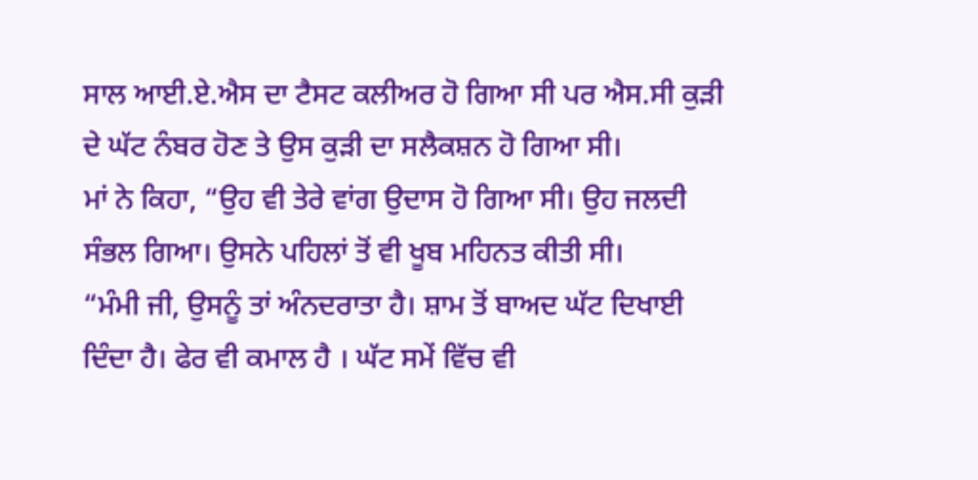ਸਾਲ ਆਈ.ਏ.ਐਸ ਦਾ ਟੈਸਟ ਕਲੀਅਰ ਹੋ ਗਿਆ ਸੀ ਪਰ ਐਸ.ਸੀ ਕੁੜੀ ਦੇ ਘੱਟ ਨੰਬਰ ਹੋਣ ਤੇ ਉਸ ਕੁੜੀ ਦਾ ਸਲੈਕਸ਼ਨ ਹੋ ਗਿਆ ਸੀ।
ਮਾਂ ਨੇ ਕਿਹਾ, “ਉਹ ਵੀ ਤੇਰੇ ਵਾਂਗ ਉਦਾਸ ਹੋ ਗਿਆ ਸੀ। ਉਹ ਜਲਦੀ ਸੰਭਲ ਗਿਆ। ਉਸਨੇ ਪਹਿਲਾਂ ਤੋਂ ਵੀ ਖੂਬ ਮਹਿਨਤ ਕੀਤੀ ਸੀ।
“ਮੰਮੀ ਜੀ, ਉਸਨੂੰ ਤਾਂ ਅੰਨਦਰਾਤਾ ਹੈ। ਸ਼ਾਮ ਤੋਂ ਬਾਅਦ ਘੱਟ ਦਿਖਾਈ ਦਿੰਦਾ ਹੈ। ਫੇਰ ਵੀ ਕਮਾਲ ਹੈ । ਘੱਟ ਸਮੇਂ ਵਿੱਚ ਵੀ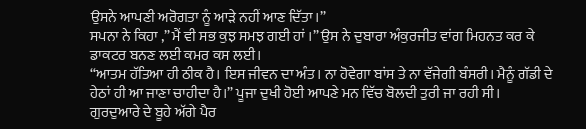ਉਸਨੇ ਆਪਣੀ ਅਰੋਗਤਾ ਨੂੰ ਆੜੇ ਨਹੀਂ ਆਣ ਦਿੱਤਾ।”
ਸਪਨਾ ਨੇ ਕਿਹਾ ,” ਮੈਂ ਵੀ ਸਭ ਕੁਝ ਸਮਝ ਗਈ ਹਾਂ ।” ਉਸ ਨੇ ਦੁਬਾਰਾ ਅੰਕੁਰਜੀਤ ਵਾਂਗ ਮਿਹਨਤ ਕਰ ਕੇ ਡਾਕਟਰ ਬਨਣ ਲਈ ਕਮਰ ਕਸ ਲਈ।
“ਆਤਮ ਹੱਤਿਆ ਹੀ ਠੀਕ ਹੈ। ਇਸ ਜੀਵਨ ਦਾ ਅੰਤ। ਨਾ ਹੋਵੇਗਾ ਬਾਂਸ ਤੇ ਨਾ ਵੱਜੇਗੀ ਬੰਸਰੀ। ਮੈਨੂੰ ਗੱਡੀ ਦੇ ਹੇਠਾਂ ਹੀ ਆ ਜਾਣਾ ਚਾਹੀਦਾ ਹੈ।” ਪੂਜਾ ਦੁਖੀ ਹੋਈ ਆਪਣੇ ਮਨ ਵਿੱਚ ਬੋਲਦੀ ਤੁਰੀ ਜਾ ਰਹੀ ਸੀ।
ਗੁਰਦੁਆਰੇ ਦੇ ਬੂਹੇ ਅੱਗੇ ਪੈਰ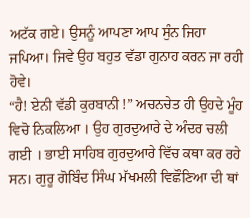ਅਟੱਕ ਗਏ। ਉਸਨੂੰ ਆਪਣਾ ਆਪ ਸੁੰਨ ਜਿਹਾ ਜਪਿਆ। ਜਿਵੇ ਉਹ ਬਹੁਤ ਵੱਡਾ ਗੁਨਾਹ ਕਰਨ ਜਾ ਰਹੀ ਹੋਵੇ।
“ਹੈ! ਏਨੀ ਵੱਡੀ ਕੁਰਬਾਨੀ !” ਅਚਨਚੇਤ ਹੀ ਉਹਦੇ ਮੂੰਹ ਵਿਚੋ ਨਿਕਲਿਆ । ਉਹ ਗੁਰਦੁਆਰੇ ਦੇ ਅੰਦਰ ਚਲੀ ਗਈ । ਭਾਈ ਸਾਹਿਬ ਗੁਰਦੁਆਰੇ ਵਿੱਚ ਕਥਾ ਕਰ ਰਹੇ ਸਨ। ਗੁਰੂ ਗੋਬਿੰਦ ਸਿੰਘ ਮੱਖਮਲੀ ਵਿਛੌਣਿਆ ਦੀ ਥਾਂ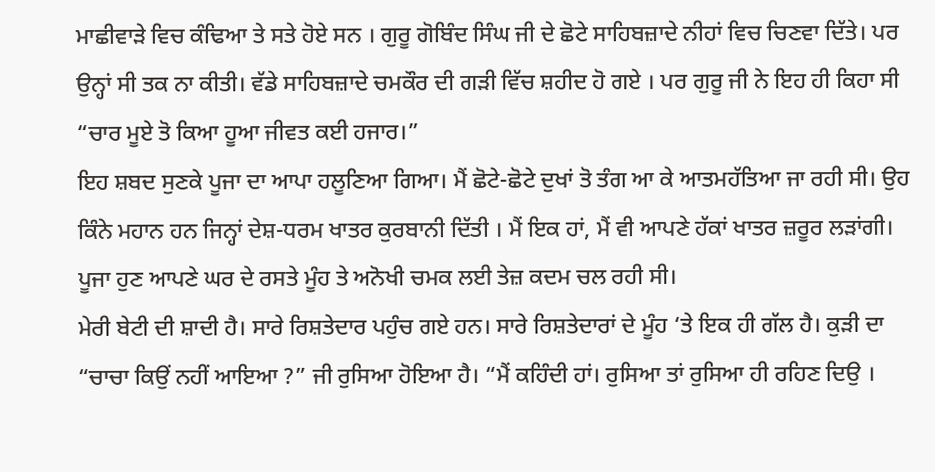ਮਾਛੀਵਾੜੇ ਵਿਚ ਕੰਢਿਆ ਤੇ ਸਤੇ ਹੋਏ ਸਨ । ਗੁਰੂ ਗੋਬਿੰਦ ਸਿੰਘ ਜੀ ਦੇ ਛੋਟੇ ਸਾਹਿਬਜ਼ਾਦੇ ਨੀਹਾਂ ਵਿਚ ਚਿਣਵਾ ਦਿੱਤੇ। ਪਰ ਉਨ੍ਹਾਂ ਸੀ ਤਕ ਨਾ ਕੀਤੀ। ਵੱਡੇ ਸਾਹਿਬਜ਼ਾਦੇ ਚਮਕੌਰ ਦੀ ਗੜੀ ਵਿੱਚ ਸ਼ਹੀਦ ਹੋ ਗਏ । ਪਰ ਗੁਰੂ ਜੀ ਨੇ ਇਹ ਹੀ ਕਿਹਾ ਸੀ “ਚਾਰ ਮੂਏ ਤੋ ਕਿਆ ਹੂਆ ਜੀਵਤ ਕਈ ਹਜਾਰ।”
ਇਹ ਸ਼ਬਦ ਸੁਣਕੇ ਪੂਜਾ ਦਾ ਆਪਾ ਹਲੂਣਿਆ ਗਿਆ। ਮੈਂ ਛੋਟੇ-ਛੋਟੇ ਦੁਖਾਂ ਤੋ ਤੰਗ ਆ ਕੇ ਆਤਮਹੱਤਿਆ ਜਾ ਰਹੀ ਸੀ। ਉਹ ਕਿੰਨੇ ਮਹਾਨ ਹਨ ਜਿਨ੍ਹਾਂ ਦੇਸ਼-ਧਰਮ ਖਾਤਰ ਕੁਰਬਾਨੀ ਦਿੱਤੀ । ਮੈਂ ਇਕ ਹਾਂ, ਮੈਂ ਵੀ ਆਪਣੇ ਹੱਕਾਂ ਖਾਤਰ ਜ਼ਰੂਰ ਲੜਾਂਗੀ।
ਪੂਜਾ ਹੁਣ ਆਪਣੇ ਘਰ ਦੇ ਰਸਤੇ ਮੂੰਹ ਤੇ ਅਨੋਖੀ ਚਮਕ ਲਈ ਤੇਜ਼ ਕਦਮ ਚਲ ਰਹੀ ਸੀ।
ਮੇਰੀ ਬੇਟੀ ਦੀ ਸ਼ਾਦੀ ਹੈ। ਸਾਰੇ ਰਿਸ਼ਤੇਦਾਰ ਪਹੁੰਚ ਗਏ ਹਨ। ਸਾਰੇ ਰਿਸ਼ਤੇਦਾਰਾਂ ਦੇ ਮੂੰਹ ‘ਤੇ ਇਕ ਹੀ ਗੱਲ ਹੈ। ਕੁੜੀ ਦਾ “ਚਾਚਾ ਕਿਉਂ ਨਹੀਂ ਆਇਆ ?” ਜੀ ਰੁਸਿਆ ਹੋਇਆ ਹੈ। “ਮੈਂ ਕਹਿੰਦੀ ਹਾਂ। ਰੁਸਿਆ ਤਾਂ ਰੁਸਿਆ ਹੀ ਰਹਿਣ ਦਿਉ ।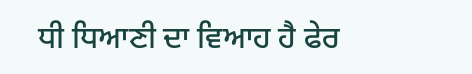ਧੀ ਧਿਆਣੀ ਦਾ ਵਿਆਹ ਹੈ ਫੇਰ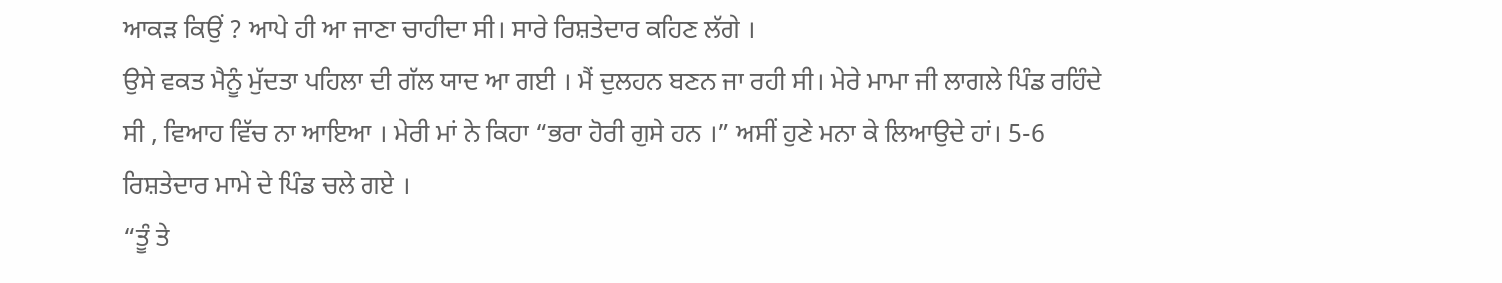ਆਕੜ ਕਿਉਂ ? ਆਪੇ ਹੀ ਆ ਜਾਣਾ ਚਾਹੀਦਾ ਸੀ। ਸਾਰੇ ਰਿਸ਼ਤੇਦਾਰ ਕਹਿਣ ਲੱਗੇ ।
ਉਸੇ ਵਕਤ ਮੈਨੂੰ ਮੁੱਦਤਾ ਪਹਿਲਾ ਦੀ ਗੱਲ ਯਾਦ ਆ ਗਈ । ਮੈਂ ਦੁਲਹਨ ਬਣਨ ਜਾ ਰਹੀ ਸੀ। ਮੇਰੇ ਮਾਮਾ ਜੀ ਲਾਗਲੇ ਪਿੰਡ ਰਹਿੰਦੇ ਸੀ , ਵਿਆਹ ਵਿੱਚ ਨਾ ਆਇਆ । ਮੇਰੀ ਮਾਂ ਨੇ ਕਿਹਾ “ਭਰਾ ਹੋਰੀ ਗੁਸੇ ਹਨ ।” ਅਸੀਂ ਹੁਣੇ ਮਨਾ ਕੇ ਲਿਆਉਦੇ ਹਾਂ। 5-6 ਰਿਸ਼ਤੇਦਾਰ ਮਾਮੇ ਦੇ ਪਿੰਡ ਚਲੇ ਗਏ ।
“ਤੂੰ ਤੇ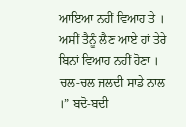ਆਇਆ ਨਹੀਂ ਵਿਆਹ ਤੇ । ਅਸੀਂ ਤੈਨੂੰ ਲੈਣ ਆਏ ਹਾਂ ਤੇਰੇ ਬਿਨਾਂ ਵਿਆਹ ਨਹੀਂ ਹੋਣਾ । ਚਲ-ਚਲ ਜਲਦੀ ਸਾਡੇ ਨਾਲ ।” ਬਦੋ-ਬਦੀ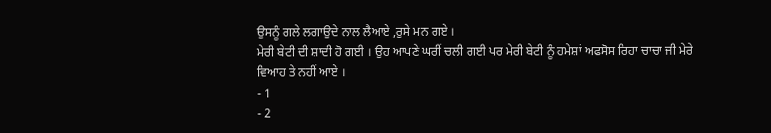ਉਸਨੂੰ ਗਲੇ ਲਗਾਉਦੇ ਨਾਲ ਲੈਆਏ ,ਰੁਸੇ ਮਨ ਗਏ ।
ਮੇਰੀ ਬੇਟੀ ਦੀ ਸ਼ਾਦੀ ਹੋ ਗਈ । ਉਹ ਆਪਣੇ ਘਰੀਂ ਚਲੀ ਗਈ ਪਰ ਮੇਰੀ ਬੇਟੀ ਨੂੰ ਹਮੇਸ਼ਾਂ ਅਫਸੋਸ ਰਿਹਾ ਚਾਚਾ ਜੀ ਮੇਰੇ ਵਿਆਹ ਤੇ ਨਹੀਂ ਆਏ ।
- 1
- 2